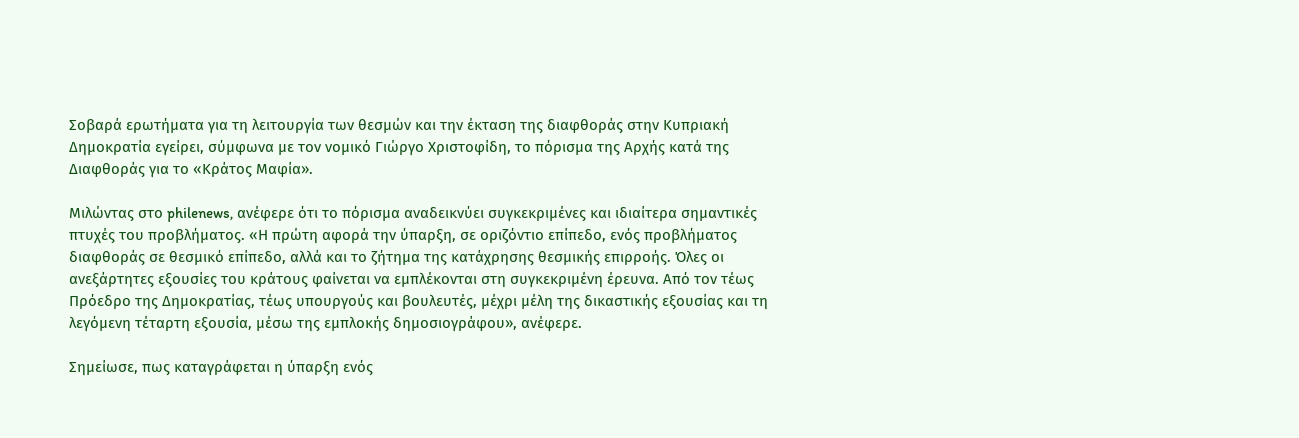Σοβαρά ερωτήματα για τη λειτουργία των θεσμών και την έκταση της διαφθοράς στην Κυπριακή Δημοκρατία εγείρει, σύμφωνα με τον νομικό Γιώργο Χριστοφίδη, το πόρισμα της Αρχής κατά της Διαφθοράς για το «Κράτος Μαφία».

Μιλώντας στο philenews, ανέφερε ότι το πόρισμα αναδεικνύει συγκεκριμένες και ιδιαίτερα σημαντικές πτυχές του προβλήματος. «Η πρώτη αφορά την ύπαρξη, σε οριζόντιο επίπεδο, ενός προβλήματος διαφθοράς σε θεσμικό επίπεδο, αλλά και το ζήτημα της κατάχρησης θεσμικής επιρροής. Όλες οι ανεξάρτητες εξουσίες του κράτους φαίνεται να εμπλέκονται στη συγκεκριμένη έρευνα. Από τον τέως Πρόεδρο της Δημοκρατίας, τέως υπουργούς και βουλευτές, μέχρι μέλη της δικαστικής εξουσίας και τη λεγόμενη τέταρτη εξουσία, μέσω της εμπλοκής δημοσιογράφου», ανέφερε.

Σημείωσε, πως καταγράφεται η ύπαρξη ενός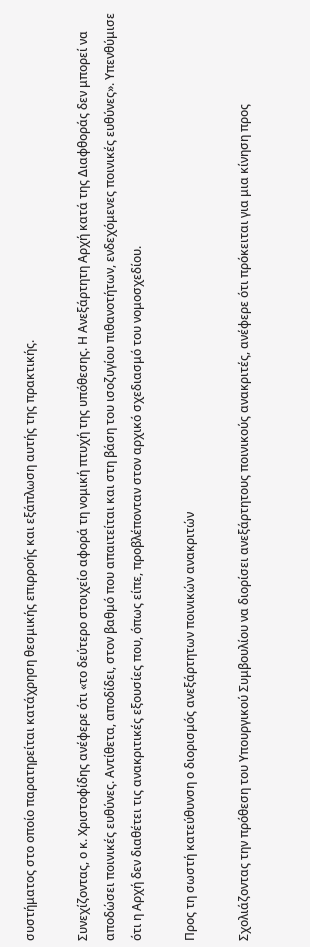συστήματος στο οποίο παρατηρείται κατάχρηση θεσμικής επιρροής και εξάπλωση αυτής της πρακτικής.

Συνεχίζοντας, ο κ. Χριστοφίδης ανέφερε ότι «το δεύτερο στοιχείο αφορά τη νομική πτυχή της υπόθεσης. Η Ανεξάρτητη Αρχή κατά της Διαφθοράς δεν μπορεί να αποδώσει ποινικές ευθύνες. Αντίθετα, αποδίδει, στον βαθμό που απαιτείται και στη βάση του ισοζυγίου πιθανοτήτων, ενδεχόμενες ποινικές ευθύνες». Υπενθύμισε ότι η Αρχή δεν διαθέτει τις ανακριτικές εξουσίες που, όπως είπε, προβλέπονταν στον αρχικό σχεδιασμό του νομοσχεδίου.

Προς τη σωστή κατεύθυνση ο διορισμός ανεξάρτητων ποινικών ανακριτών

Σχολιάζοντας την πρόθεση του Υπουργικού Συμβουλίου να διορίσει ανεξάρτητους ποινικούς ανακριτές, ανέφερε ότι πρόκειται για μια κίνηση προς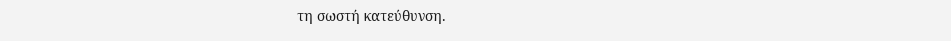τη σωστή κατεύθυνση.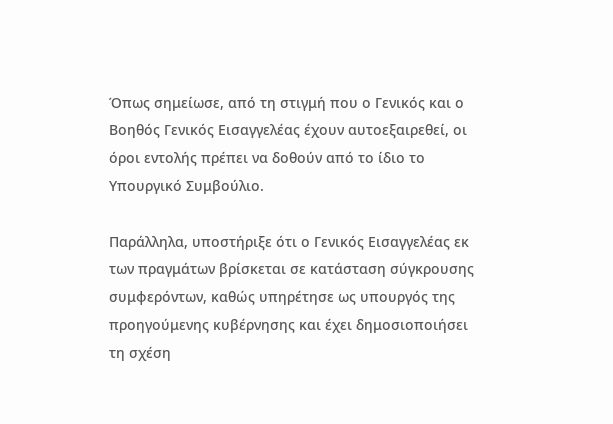Όπως σημείωσε, από τη στιγμή που ο Γενικός και ο Βοηθός Γενικός Εισαγγελέας έχουν αυτοεξαιρεθεί, οι όροι εντολής πρέπει να δοθούν από το ίδιο το Υπουργικό Συμβούλιο.

Παράλληλα, υποστήριξε ότι ο Γενικός Εισαγγελέας εκ των πραγμάτων βρίσκεται σε κατάσταση σύγκρουσης συμφερόντων, καθώς υπηρέτησε ως υπουργός της προηγούμενης κυβέρνησης και έχει δημοσιοποιήσει τη σχέση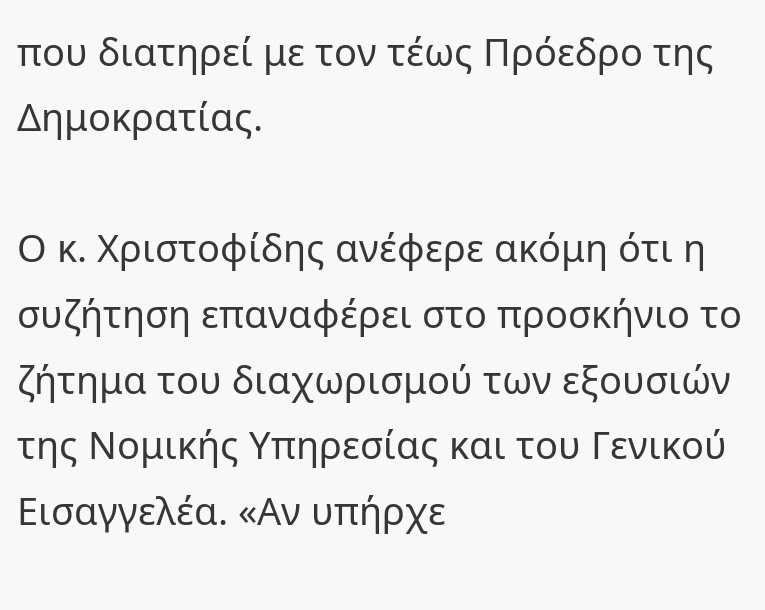που διατηρεί με τον τέως Πρόεδρο της Δημοκρατίας.

Ο κ. Χριστοφίδης ανέφερε ακόμη ότι η συζήτηση επαναφέρει στο προσκήνιο το ζήτημα του διαχωρισμού των εξουσιών της Νομικής Υπηρεσίας και του Γενικού Εισαγγελέα. «Αν υπήρχε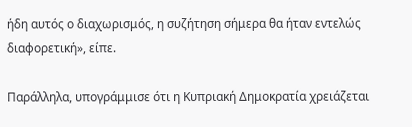ήδη αυτός ο διαχωρισμός, η συζήτηση σήμερα θα ήταν εντελώς διαφορετική», είπε.

Παράλληλα, υπογράμμισε ότι η Κυπριακή Δημοκρατία χρειάζεται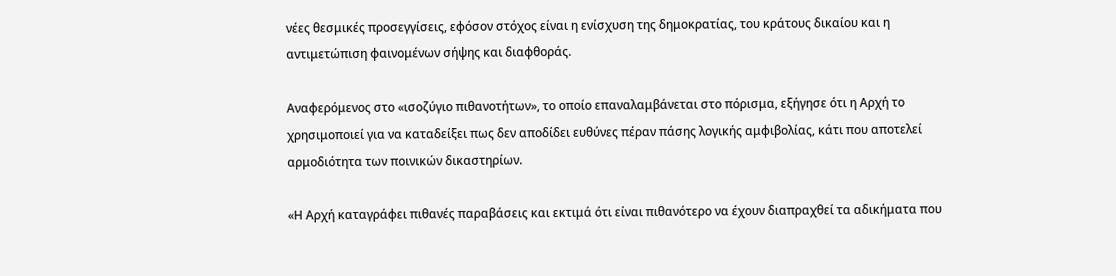νέες θεσμικές προσεγγίσεις, εφόσον στόχος είναι η ενίσχυση της δημοκρατίας, του κράτους δικαίου και η αντιμετώπιση φαινομένων σήψης και διαφθοράς.

Αναφερόμενος στο «ισοζύγιο πιθανοτήτων», το οποίο επαναλαμβάνεται στο πόρισμα, εξήγησε ότι η Αρχή το χρησιμοποιεί για να καταδείξει πως δεν αποδίδει ευθύνες πέραν πάσης λογικής αμφιβολίας, κάτι που αποτελεί αρμοδιότητα των ποινικών δικαστηρίων.

«Η Αρχή καταγράφει πιθανές παραβάσεις και εκτιμά ότι είναι πιθανότερο να έχουν διαπραχθεί τα αδικήματα που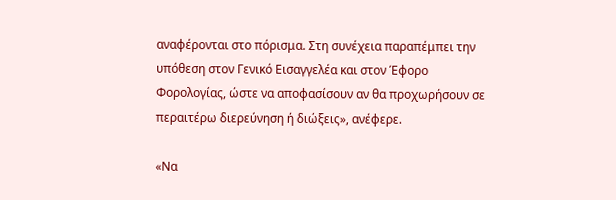αναφέρονται στο πόρισμα. Στη συνέχεια παραπέμπει την υπόθεση στον Γενικό Εισαγγελέα και στον Έφορο Φορολογίας, ώστε να αποφασίσουν αν θα προχωρήσουν σε περαιτέρω διερεύνηση ή διώξεις», ανέφερε.

«Να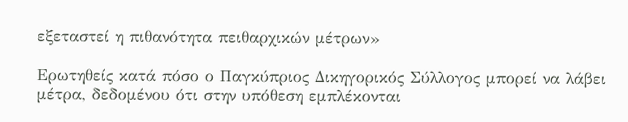εξεταστεί η πιθανότητα πειθαρχικών μέτρων»

Ερωτηθείς κατά πόσο ο Παγκύπριος Δικηγορικός Σύλλογος μπορεί να λάβει μέτρα, δεδομένου ότι στην υπόθεση εμπλέκονται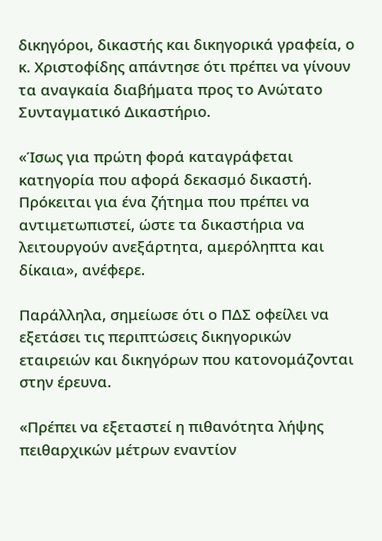δικηγόροι, δικαστής και δικηγορικά γραφεία, ο κ. Χριστοφίδης απάντησε ότι πρέπει να γίνουν τα αναγκαία διαβήματα προς το Ανώτατο Συνταγματικό Δικαστήριο.

«Ίσως για πρώτη φορά καταγράφεται κατηγορία που αφορά δεκασμό δικαστή. Πρόκειται για ένα ζήτημα που πρέπει να αντιμετωπιστεί, ώστε τα δικαστήρια να λειτουργούν ανεξάρτητα, αμερόληπτα και δίκαια», ανέφερε.

Παράλληλα, σημείωσε ότι ο ΠΔΣ οφείλει να εξετάσει τις περιπτώσεις δικηγορικών εταιρειών και δικηγόρων που κατονομάζονται στην έρευνα.

«Πρέπει να εξεταστεί η πιθανότητα λήψης πειθαρχικών μέτρων εναντίον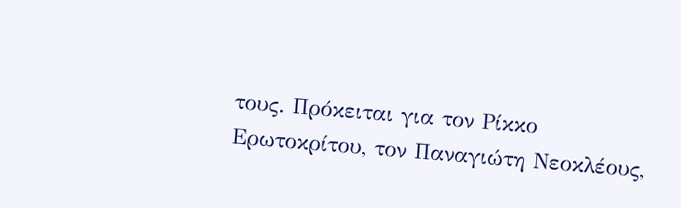τους. Πρόκειται για τον Ρίκκο Ερωτοκρίτου, τον Παναγιώτη Νεοκλέους,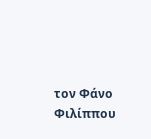τον Φάνο Φιλίππου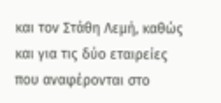και τον Στάθη Λεμή, καθώς και για τις δύο εταιρείες που αναφέρονται στο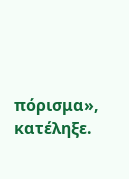πόρισμα», κατέληξε.